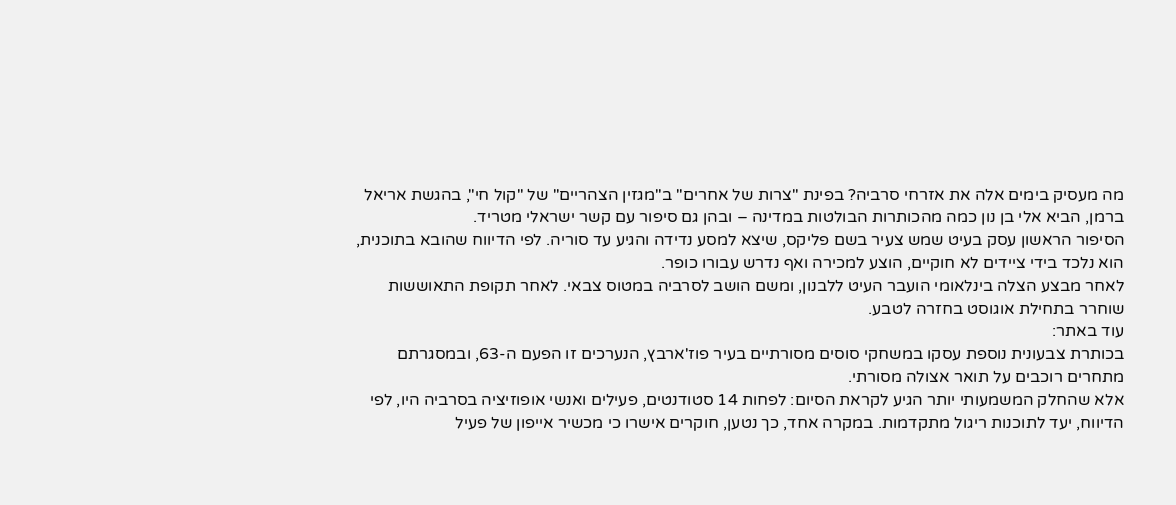מה מעסיק בימים אלה את אזרחי סרביה? בפינת "צרות של אחרים" ב"מגזין הצהריים" של "קול חי", בהגשת אריאל ברמן, הביא אלי בן נון כמה מהכותרות הבולטות במדינה – ובהן גם סיפור עם קשר ישראלי מטריד.
הסיפור הראשון עסק בעיט שמש צעיר בשם פליקס, שיצא למסע נדידה והגיע עד סוריה. לפי הדיווח שהובא בתוכנית, הוא נלכד בידי ציידים לא חוקיים, הוצע למכירה ואף נדרש עבורו כופר.
לאחר מבצע הצלה בינלאומי הועבר העיט ללבנון, ומשם הושב לסרביה במטוס צבאי. לאחר תקופת התאוששות שוחרר בתחילת אוגוסט בחזרה לטבע.
עוד באתר:
בכותרת צבעונית נוספת עסקו במשחקי סוסים מסורתיים בעיר פוז'ארבץ, הנערכים זו הפעם ה-63, ובמסגרתם מתחרים רוכבים על תואר אצולה מסורתי.
אלא שהחלק המשמעותי יותר הגיע לקראת הסיום: לפחות 14 סטודנטים, פעילים ואנשי אופוזיציה בסרביה היו, לפי הדיווח, יעד לתוכנות ריגול מתקדמות. במקרה אחד, כך נטען, חוקרים אישרו כי מכשיר אייפון של פעיל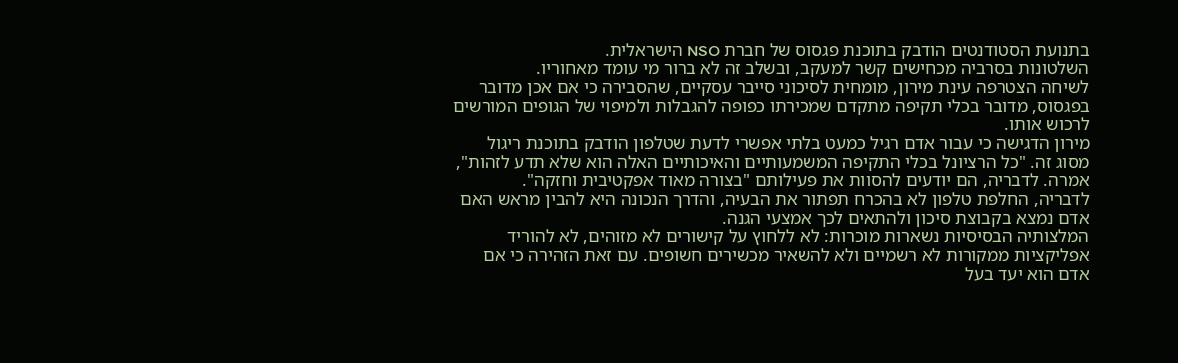בתנועת הסטודנטים הודבק בתוכנת פגסוס של חברת NSO הישראלית.
השלטונות בסרביה מכחישים קשר למעקב, ובשלב זה לא ברור מי עומד מאחוריו.
לשיחה הצטרפה עינת מירון, מומחית לסיכוני סייבר עסקיים, שהסבירה כי אם אכן מדובר בפגסוס, מדובר בכלי תקיפה מתקדם שמכירתו כפופה להגבלות ולמיפוי של הגופים המורשים לרכוש אותו.
מירון הדגישה כי עבור אדם רגיל כמעט בלתי אפשרי לדעת שטלפון הודבק בתוכנת ריגול מסוג זה. "כל הרציונל בכלי התקיפה המשמעותיים והאיכותיים האלה הוא שלא תדע לזהות", אמרה. לדבריה, הם יודעים להסוות את פעילותם "בצורה מאוד אפקטיבית וחזקה".
לדבריה, החלפת טלפון לא בהכרח תפתור את הבעיה, והדרך הנכונה היא להבין מראש האם אדם נמצא בקבוצת סיכון ולהתאים לכך אמצעי הגנה.
המלצותיה הבסיסיות נשארות מוכרות: לא ללחוץ על קישורים לא מזוהים, לא להוריד אפליקציות ממקורות לא רשמיים ולא להשאיר מכשירים חשופים. עם זאת הזהירה כי אם אדם הוא יעד בעל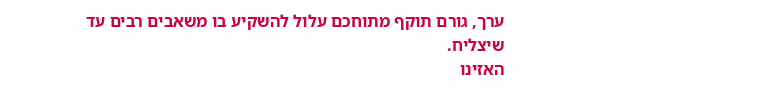ערך, גורם תוקף מתוחכם עלול להשקיע בו משאבים רבים עד שיצליח.
האזינו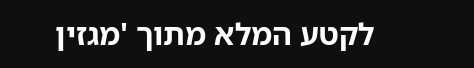לקטע המלא מתוך 'מגזין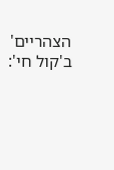הצהריים' ב'קול חי':